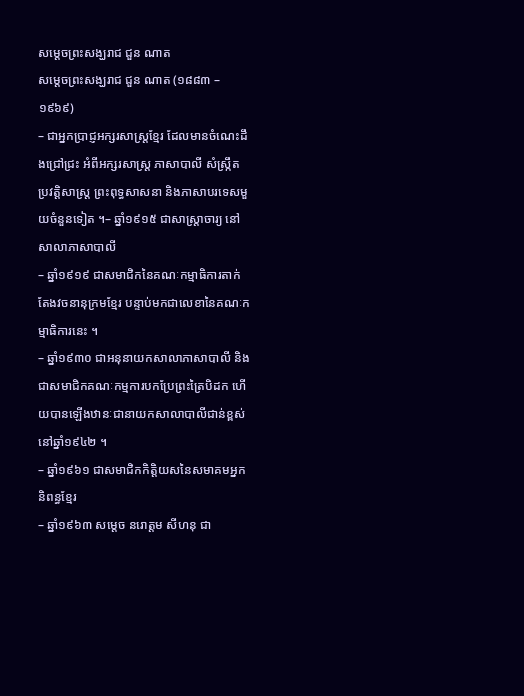សម្តេចព្រះសង្ឃរាជ ជួន ណាត
សម្តេចព្រះសង្ឃរាជ ជួន ណាត (១៨៨៣ – ១៩៦៩)
– ជាអ្នកប្រាជ្ញអក្សរសាស្រ្តខ្មែរ ដែលមានចំណេះដឹងជ្រៅជ្រះ អំពីអក្សរសាស្រ្ត ភាសាបាលី សំស្រ្កឹត ប្រវត្តិសាស្រ្ត ព្រះពុទ្ធសាសនា និងភាសាបរទេសមួយចំនួនទៀត ។– ឆ្នាំ១៩១៥ ជាសាស្រ្តាចារ្យ នៅសាលាភាសាបាលី
– ឆ្នាំ១៩១៩ ជាសមាជិកនៃគណៈកម្មាធិការតាក់តែងវចនានុក្រមខ្មែរ បន្ទាប់មកជាលេខានៃគណៈកម្មាធិការនេះ ។
– ឆ្នាំ១៩៣០ ជាអនុនាយកសាលាភាសាបាលី និងជាសមាជិកគណៈកម្មការបកប្រែព្រះត្រៃបិដក ហើយបានឡើងឋានៈជានាយកសាលាបាលីជាន់ខ្ពស់ នៅឆ្នាំ១៩៤២ ។
– ឆ្នាំ១៩៦១ ជាសមាជិកកិត្តិយសនៃសមាគមអ្នកនិពន្ធខ្មែរ
– ឆ្នាំ១៩៦៣ សម្តេច នរោត្តម សីហនុ ជា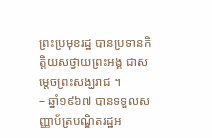ព្រះប្រមុខរដ្ឋ បានប្រទានកិត្តិយសថ្វាយព្រះអង្គ ជាសម្តេចព្រះសង្ឃរាជ ។
– ឆ្នាំ១៩៦៧ បានទទួលសញ្ញាប័ត្របណ្ឌិតរដ្ឋអ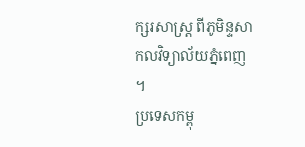ក្សរសាស្រ្ត ពីភូមិន្ទសាកលវិទ្យាល័យភ្នំពេញ ។
ប្រទេសកម្ពុ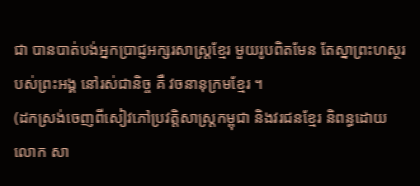ជា បានបាត់បង់អ្នកប្រាជ្ញអក្សរសាស្រ្តខ្មែរ មួយរូបពិតមែន តែស្នាព្រះហស្ថរបស់ព្រះអង្គ នៅរស់ជានិច្ច គឺ វចនានុក្រមខ្មែរ ។
(ដកស្រង់ចេញពីសៀវភៅប្រវត្តិសាស្រ្តកម្ពុជា និងវរជនខ្មែរ និពន្ធដោយលោក សា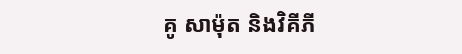គូ សាម៉ុត និងវិគីភី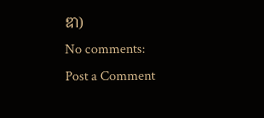ឌា)
No comments:
Post a Comment